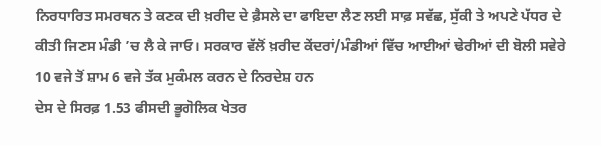ਨਿਰਧਾਰਿਤ ਸਮਰਥਨ ਤੇ ਕਣਕ ਦੀ ਖ਼ਰੀਦ ਦੇ ਫ਼ੈਸਲੇ ਦਾ ਫਾਇਦਾ ਲੈਣ ਲਈ ਸਾਫ਼ ਸਵੱਛ, ਸੁੱਕੀ ਤੇ ਅਪਣੇ ਪੱਧਰ ਦੇ ਕੀਤੀ ਜਿਣਸ ਮੰਡੀ ’ਚ ਲੈ ਕੇ ਜਾਓ। ਸਰਕਾਰ ਵੱਲੋਂ ਖ਼ਰੀਦ ਕੇਂਦਰਾਂ/ਮੰਡੀਆਂ ਵਿੱਚ ਆਈਆਂ ਢੇਰੀਆਂ ਦੀ ਬੋਲੀ ਸਵੇਰੇ 10 ਵਜੇ ਤੋਂ ਸ਼ਾਮ 6 ਵਜੇ ਤੱਕ ਮੁਕੰਮਲ ਕਰਨ ਦੇ ਨਿਰਦੇਸ਼ ਹਨ
ਦੇਸ ਦੇ ਸਿਰਫ਼ 1.53 ਫੀਸਦੀ ਭੂਗੋਲਿਕ ਖੇਤਰ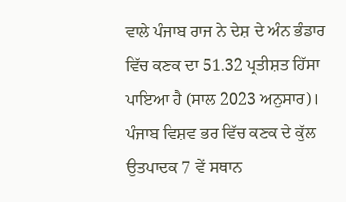ਵਾਲੇ ਪੰਜਾਬ ਰਾਜ ਨੇ ਦੇਸ਼ ਦੇ ਅੰਨ ਭੰਡਾਰ ਵਿੱਚ ਕਣਕ ਦਾ 51.32 ਪ੍ਰਤੀਸ਼ਤ ਹਿੱਸਾ ਪਾਇਆ ਹੈ (ਸਾਲ 2023 ਅਨੁਸਾਰ)। ਪੰਜਾਬ ਵਿਸ਼ਵ ਭਰ ਵਿੱਚ ਕਣਕ ਦੇ ਕੁੱਲ ਉਤਪਾਦਕ 7 ਵੇਂ ਸਥਾਨ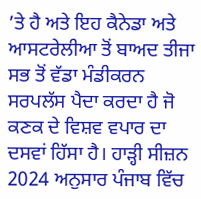’ਤੇ ਹੈ ਅਤੇ ਇਹ ਕੈਨੇਡਾ ਅਤੇ ਆਸਟਰੇਲੀਆ ਤੋਂ ਬਾਅਦ ਤੀਜਾ ਸਭ ਤੋਂ ਵੱਡਾ ਮੰਡੀਕਰਨ ਸਰਪਲੱਸ ਪੈਦਾ ਕਰਦਾ ਹੈ ਜੋ ਕਣਕ ਦੇ ਵਿਸ਼ਵ ਵਪਾਰ ਦਾ ਦਸਵਾਂ ਹਿੱਸਾ ਹੈ। ਹਾੜ੍ਹੀ ਸੀਜ਼ਨ 2024 ਅਨੁਸਾਰ ਪੰਜਾਬ ਵਿੱਚ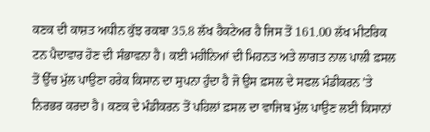ਕਣਕ ਦੀ ਕਾਸ਼ਤ ਅਧੀਨ ਕੁੱਝ ਰਕਬਾ 35.8 ਲੱਖ ਹੈਕਟੇਅਰ ਹੈ ਜਿਸ ਤੋਂ 161.00 ਲੱਖ ਮੀਟਰਿਕ ਟਨ ਪੈਦਾਵਾਰ ਹੋਣ ਦੀ ਸੰਭਾਵਨਾ ਹੈ। ਕਈ ਮਹੀਨਿਆਂ ਦੀ ਮਿਹਨਤ ਅਤੇ ਲਾਗਤ ਨਾਲ ਪਾਲੀ ਫ਼ਸਲ ਤੋਂ ਉੱਚ ਮੁੱਲ ਪਾਉਣਾ ਹਰੇਕ ਕਿਸਾਨ ਦਾ ਸੁਪਨਾ ਹੁੰਦਾ ਹੈ ਜੋ ਉਸ ਫ਼ਸਲ ਦੇ ਸਫਲ ਮੰਡੀਕਰਨ ’ਤੇ ਨਿਰਭਰ ਕਰਦਾ ਹੈ। ਕਣਕ ਦੇ ਮੰਡੀਕਰਨ ਤੋਂ ਪਹਿਲਾਂ ਫ਼ਸਲ ਦਾ ਵਾਜਿਬ ਮੁੱਲ ਪਾਉਣ ਲਈ ਕਿਸਾਨਾਂ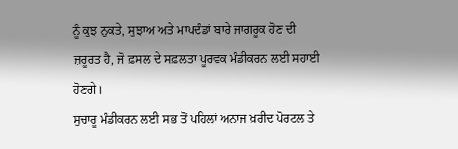ਨੂੰ ਕੁਝ ਨੁਕਤੇ, ਸੁਝਾਅ ਅਤੇ ਮਾਪਦੰਡਾਂ ਬਾਰੇ ਜਾਗਰੂਕ ਹੋਣ ਦੀ ਜ਼ਰੂਰਤ ਹੈ, ਜੋ ਫ਼ਸਲ ਦੇ ਸਫ਼ਲਤਾ ਪੂਰਵਕ ਮੰਡੀਕਰਨ ਲਈ ਸਹਾਈ ਹੋਣਗੇ।
ਸੁਚਾਰੂ ਮੰਡੀਕਰਨ ਲਈ ਸਭ ਤੋਂ ਪਹਿਲਾਂ ਅਨਾਜ ਖ਼ਰੀਦ ਪੋਰਟਲ ਤੇ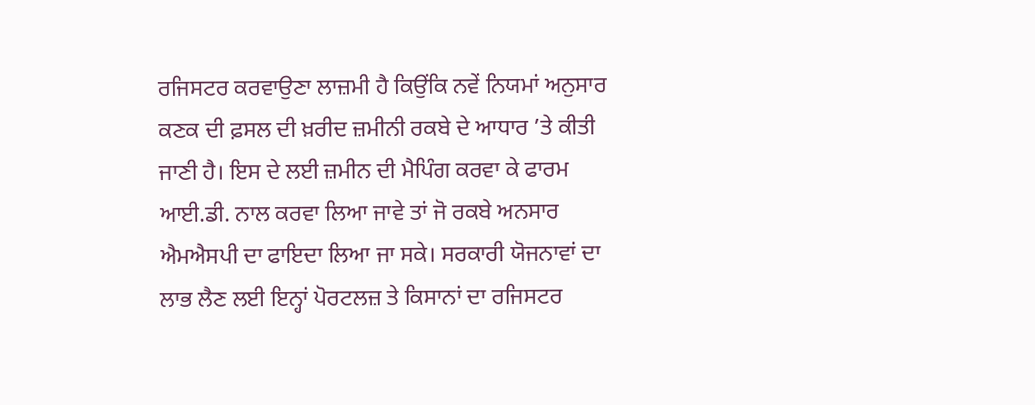ਰਜਿਸਟਰ ਕਰਵਾਉਣਾ ਲਾਜ਼ਮੀ ਹੈ ਕਿਉਂਕਿ ਨਵੇਂ ਨਿਯਮਾਂ ਅਨੁਸਾਰ ਕਣਕ ਦੀ ਫ਼ਸਲ ਦੀ ਖ਼ਰੀਦ ਜ਼ਮੀਨੀ ਰਕਬੇ ਦੇ ਆਧਾਰ ’ਤੇ ਕੀਤੀ ਜਾਣੀ ਹੈ। ਇਸ ਦੇ ਲਈ ਜ਼ਮੀਨ ਦੀ ਮੈਪਿੰਗ ਕਰਵਾ ਕੇ ਫਾਰਮ ਆਈ.ਡੀ. ਨਾਲ ਕਰਵਾ ਲਿਆ ਜਾਵੇ ਤਾਂ ਜੋ ਰਕਬੇ ਅਨਸਾਰ ਐਮਐਸਪੀ ਦਾ ਫਾਇਦਾ ਲਿਆ ਜਾ ਸਕੇ। ਸਰਕਾਰੀ ਯੋਜਨਾਵਾਂ ਦਾ ਲਾਭ ਲੈਣ ਲਈ ਇਨ੍ਹਾਂ ਪੋਰਟਲਜ਼ ਤੇ ਕਿਸਾਨਾਂ ਦਾ ਰਜਿਸਟਰ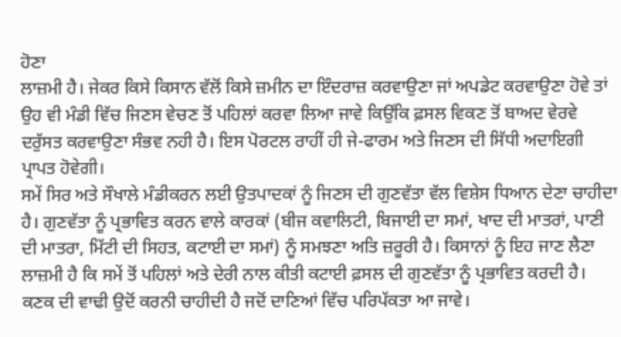ਹੋਣਾ
ਲਾਜ਼ਮੀ ਹੈ। ਜੇਕਰ ਕਿਸੇ ਕਿਸਾਨ ਵੱਲੋਂ ਕਿਸੇ ਜ਼ਮੀਨ ਦਾ ਇੰਦਰਾਜ਼ ਕਰਵਾਉਣਾ ਜਾਂ ਅਪਡੇਟ ਕਰਵਾਉਣਾ ਹੋਵੇ ਤਾਂ ਉਹ ਵੀ ਮੰਡੀ ਵਿੱਚ ਜਿਣਸ ਵੇਚਣ ਤੋਂ ਪਹਿਲਾਂ ਕਰਵਾ ਲਿਆ ਜਾਵੇ ਕਿਉਂਕਿ ਫ਼ਸਲ ਵਿਕਣ ਤੋਂ ਬਾਅਦ ਵੇਰਵੇ ਦਰੁੱਸਤ ਕਰਵਾਉਣਾ ਸੰਭਵ ਨਹੀ ਹੈ। ਇਸ ਪੋਰਟਲ ਰਾਹੀਂ ਹੀ ਜੇ-ਫਾਰਮ ਅਤੇ ਜਿਣਸ ਦੀ ਸਿੱਧੀ ਅਦਾਇਗੀ ਪ੍ਰਾਪਤ ਹੋਵੇਗੀ।
ਸਮੇਂ ਸਿਰ ਅਤੇ ਸੌਖਾਲੇ ਮੰਡੀਕਰਨ ਲਈ ਉਤਪਾਦਕਾਂ ਨੂੰ ਜਿਣਸ ਦੀ ਗੁਣਵੱਤਾ ਵੱਲ ਵਿਸ਼ੇਸ ਧਿਆਨ ਦੇਣਾ ਚਾਹੀਦਾ ਹੈ। ਗੁਣਵੱਤਾ ਨੂੰ ਪ੍ਰਭਾਵਿਤ ਕਰਨ ਵਾਲੇ ਕਾਰਕਾਂ (ਬੀਜ ਕਵਾਲਿਟੀ, ਬਿਜਾਈ ਦਾ ਸਮਾਂ, ਖਾਦ ਦੀ ਮਾਤਰਾਂ, ਪਾਣੀ ਦੀ ਮਾਤਰਾ, ਮਿੱਟੀ ਦੀ ਸਿਹਤ, ਕਟਾਈ ਦਾ ਸਮਾਂ) ਨੂੰ ਸਮਝਣਾ ਅਤਿ ਜ਼ਰੂਰੀ ਹੈ। ਕਿਸਾਨਾਂ ਨੂੰ ਇਹ ਜਾਣ ਲੈਣਾ ਲਾਜ਼ਮੀ ਹੈ ਕਿ ਸਮੇਂ ਤੋਂ ਪਹਿਲਾਂ ਅਤੇ ਦੇਰੀ ਨਾਲ ਕੀਤੀ ਕਟਾਈ ਫ਼ਸਲ ਦੀ ਗੁਣਵੱਤਾ ਨੂੰ ਪ੍ਰਭਾਵਿਤ ਕਰਦੀ ਹੈ। ਕਣਕ ਦੀ ਵਾਢੀ ਉਦੋਂ ਕਰਨੀ ਚਾਹੀਦੀ ਹੈ ਜਦੋਂ ਦਾਣਿਆਂ ਵਿੱਚ ਪਰਿਪੱਕਤਾ ਆ ਜਾਵੇ।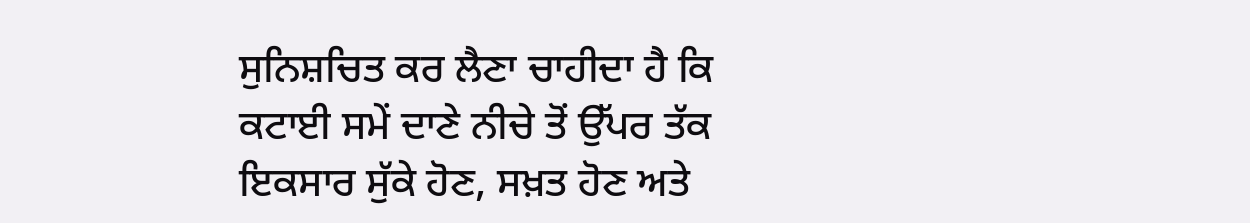ਸੁਨਿਸ਼ਚਿਤ ਕਰ ਲੈਣਾ ਚਾਹੀਦਾ ਹੈ ਕਿ ਕਟਾਈ ਸਮੇਂ ਦਾਣੇ ਨੀਚੇ ਤੋਂ ਉੱਪਰ ਤੱਕ ਇਕਸਾਰ ਸੁੱਕੇ ਹੋਣ, ਸਖ਼ਤ ਹੋਣ ਅਤੇ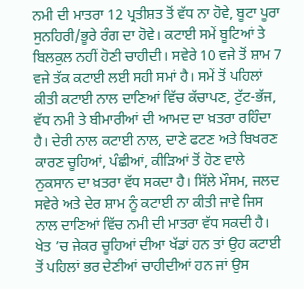ਨਮੀ ਦੀ ਮਾਤਰਾ 12 ਪ੍ਰਤੀਸ਼ਤ ਤੋਂ ਵੱਧ ਨਾ ਹੋਵੇ, ਬੂਟਾ ਪੂਰਾ ਸੁਨਹਿਰੀ/ਭੂਰੇ ਰੰਗ ਦਾ ਹੋਵੇ। ਕਟਾਈ ਸਮੇਂ ਬੂਟਿਆਂ ਤੇ ਬਿਲਕੁਲ ਨਹੀਂ ਹੋਣੀ ਚਾਹੀਦੀ। ਸਵੇਰੇ 10 ਵਜੇ ਤੋਂ ਸ਼ਾਮ 7 ਵਜੇ ਤੱਕ ਕਟਾਈ ਲਈ ਸਹੀ ਸਮਾਂ ਹੈ। ਸਮੇਂ ਤੋਂ ਪਹਿਲਾਂ ਕੀਤੀ ਕਟਾਈ ਨਾਲ ਦਾਣਿਆਂ ਵਿੱਚ ਕੱਚਾਪਣ, ਟੁੱਟ-ਭੱਜ, ਵੱਧ ਨਮੀ ਤੇ ਬੀਮਾਰੀਆਂ ਦੀ ਆਮਦ ਦਾ ਖ਼ਤਰਾ ਰਹਿੰਦਾ ਹੈ। ਦੇਰੀ ਨਾਲ ਕਟਾਈ ਨਾਲ, ਦਾਣੇ ਫਟਣ ਅਤੇ ਬਿਖਰਣ ਕਾਰਣ ਚੂਹਿਆਂ, ਪੰਛੀਆਂ, ਕੀੜਿਆਂ ਤੋਂ ਹੋਣ ਵਾਲੇ ਨੁਕਸਾਨ ਦਾ ਖ਼ਤਰਾ ਵੱਧ ਸਕਦਾ ਹੈ। ਸਿੱਲੇ ਮੌਸਮ, ਜਲਦ ਸਵੇਰੇ ਅਤੇ ਦੇਰ ਸ਼ਾਮ ਨੂੰ ਕਟਾਈ ਨਾ ਕੀਤੀ ਜਾਵੇ ਜਿਸ ਨਾਲ ਦਾਣਿਆਂ ਵਿੱਚ ਨਮੀ ਦੀ ਮਾਤਰਾ ਵੱਧ ਸਕਦੀ ਹੈ। ਖੇਤ ’ਚ ਜੇਕਰ ਚੂਹਿਆਂ ਦੀਆ ਖੱਡਾਂ ਹਨ ਤਾਂ ਉਹ ਕਟਾਈ ਤੋਂ ਪਹਿਲਾਂ ਭਰ ਦੇਣੀਆਂ ਚਾਹੀਦੀਆਂ ਹਨ ਜਾਂ ਉਸ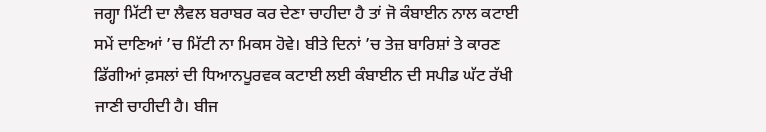ਜਗ੍ਹਾ ਮਿੱਟੀ ਦਾ ਲੈਵਲ ਬਰਾਬਰ ਕਰ ਦੇਣਾ ਚਾਹੀਦਾ ਹੈ ਤਾਂ ਜੋ ਕੰਬਾਈਨ ਨਾਲ ਕਟਾਈ ਸਮੇਂ ਦਾਣਿਆਂ ’ਚ ਮਿੱਟੀ ਨਾ ਮਿਕਸ ਹੋਵੇ। ਬੀਤੇ ਦਿਨਾਂ ’ਚ ਤੇਜ਼ ਬਾਰਿਸ਼ਾਂ ਤੇ ਕਾਰਣ ਡਿੱਗੀਆਂ ਫ਼ਸਲਾਂ ਦੀ ਧਿਆਨਪੂਰਵਕ ਕਟਾਈ ਲਈ ਕੰਬਾਈਨ ਦੀ ਸਪੀਡ ਘੱਟ ਰੱਖੀ ਜਾਣੀ ਚਾਹੀਦੀ ਹੈ। ਬੀਜ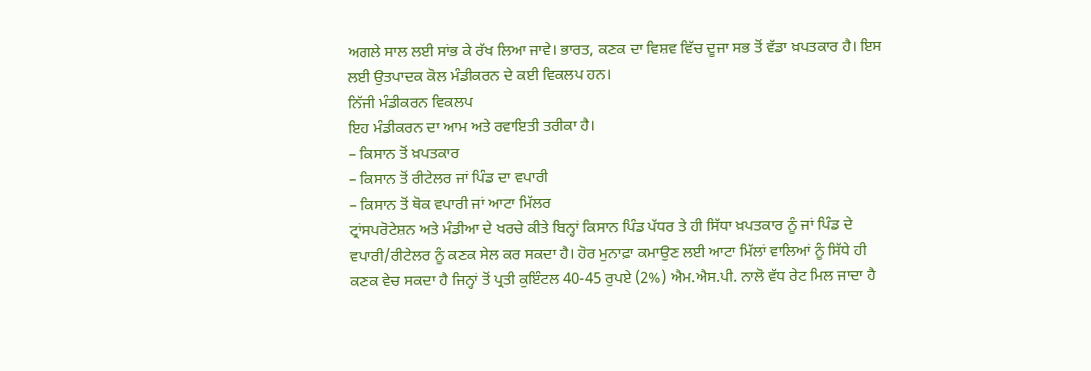ਅਗਲੇ ਸਾਲ ਲਈ ਸਾਂਭ ਕੇ ਰੱਖ ਲਿਆ ਜਾਵੇ। ਭਾਰਤ, ਕਣਕ ਦਾ ਵਿਸ਼ਵ ਵਿੱਚ ਦੂਜਾ ਸਭ ਤੋਂ ਵੱਡਾ ਖ਼ਪਤਕਾਰ ਹੈ। ਇਸ ਲਈ ਉਤਪਾਦਕ ਕੋਲ ਮੰਡੀਕਰਨ ਦੇ ਕਈ ਵਿਕਲਪ ਹਨ।
ਨਿੱਜੀ ਮੰਡੀਕਰਨ ਵਿਕਲਪ
ਇਹ ਮੰਡੀਕਰਨ ਦਾ ਆਮ ਅਤੇ ਰਵਾਇਤੀ ਤਰੀਕਾ ਹੈ।
– ਕਿਸਾਨ ਤੋਂ ਖ਼ਪਤਕਾਰ
– ਕਿਸਾਨ ਤੋਂ ਰੀਟੇਲਰ ਜਾਂ ਪਿੰਡ ਦਾ ਵਪਾਰੀ
– ਕਿਸਾਨ ਤੋਂ ਥੋਕ ਵਪਾਰੀ ਜਾਂ ਆਟਾ ਮਿੱਲਰ
ਟ੍ਰਾਂਸਪਰੋਟੇਸ਼ਨ ਅਤੇ ਮੰਡੀਆ ਦੇ ਖਰਚੇ ਕੀਤੇ ਬਿਨ੍ਹਾਂ ਕਿਸਾਨ ਪਿੰਡ ਪੱਧਰ ਤੇ ਹੀ ਸਿੱਧਾ ਖ਼ਪਤਕਾਰ ਨੂੰ ਜਾਂ ਪਿੰਡ ਦੇ ਵਪਾਰੀ/ਰੀਟੇਲਰ ਨੂੰ ਕਣਕ ਸੇਲ ਕਰ ਸਕਦਾ ਹੈ। ਹੋਰ ਮੁਨਾਫ਼ਾ ਕਮਾਉਣ ਲਈ ਆਟਾ ਮਿੱਲਾਂ ਵਾਲਿਆਂ ਨੂੰ ਸਿੱਧੇ ਹੀ ਕਣਕ ਵੇਚ ਸਕਦਾ ਹੈ ਜਿਨ੍ਹਾਂ ਤੋਂ ਪ੍ਰਤੀ ਕੁਇੰਟਲ 40-45 ਰੁਪਏ (2%) ਐਮ.ਐਸ.ਪੀ. ਨਾਲੋ ਵੱਧ ਰੇਟ ਮਿਲ ਜਾਦਾ ਹੈ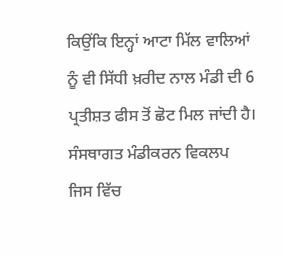ਕਿਉਂਕਿ ਇਨ੍ਹਾਂ ਆਟਾ ਮਿੱਲ ਵਾਲਿਆਂ ਨੂੰ ਵੀ ਸਿੱਧੀ ਖ਼ਰੀਦ ਨਾਲ ਮੰਡੀ ਦੀ 6 ਪ੍ਰਤੀਸ਼ਤ ਫੀਸ ਤੋਂ ਛੋਟ ਮਿਲ ਜਾਂਦੀ ਹੈ।
ਸੰਸਥਾਗਤ ਮੰਡੀਕਰਨ ਵਿਕਲਪ
ਜਿਸ ਵਿੱਚ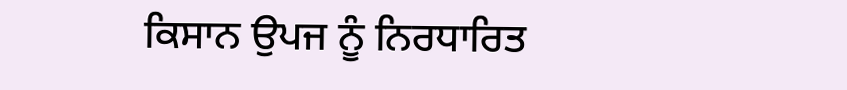ਕਿਸਾਨ ਉਪਜ ਨੂੰ ਨਿਰਧਾਰਿਤ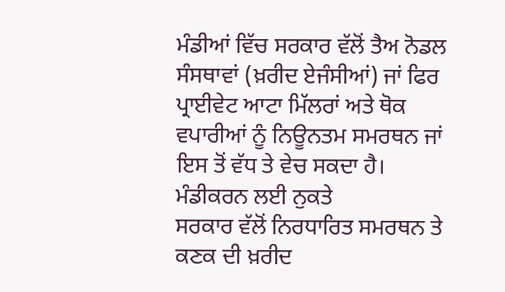ਮੰਡੀਆਂ ਵਿੱਚ ਸਰਕਾਰ ਵੱਲੋਂ ਤੈਅ ਨੋਡਲ ਸੰਸਥਾਵਾਂ (ਖ਼ਰੀਦ ਏਜੰਸੀਆਂ) ਜਾਂ ਫਿਰ ਪ੍ਰਾਈਵੇਟ ਆਟਾ ਮਿੱਲਰਾਂ ਅਤੇ ਥੋਕ ਵਪਾਰੀਆਂ ਨੂੰ ਨਿਊਨਤਮ ਸਮਰਥਨ ਜਾਂ ਇਸ ਤੋਂ ਵੱਧ ਤੇ ਵੇਚ ਸਕਦਾ ਹੈ।
ਮੰਡੀਕਰਨ ਲਈ ਨੁਕਤੇ
ਸਰਕਾਰ ਵੱਲੋਂ ਨਿਰਧਾਰਿਤ ਸਮਰਥਨ ਤੇ ਕਣਕ ਦੀ ਖ਼ਰੀਦ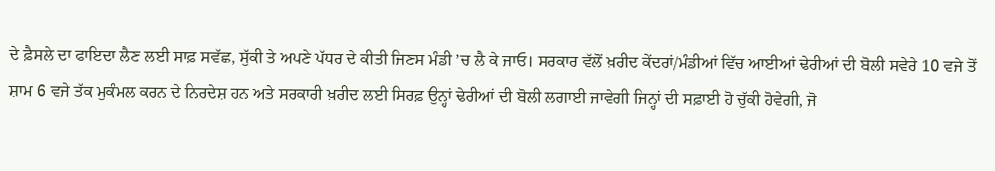ਦੇ ਫ਼ੈਸਲੇ ਦਾ ਫਾਇਦਾ ਲੈਣ ਲਈ ਸਾਫ਼ ਸਵੱਛ, ਸੁੱਕੀ ਤੇ ਅਪਣੇ ਪੱਧਰ ਦੇ ਕੀਤੀ ਜਿਣਸ ਮੰਡੀ ’ਚ ਲੈ ਕੇ ਜਾਓ। ਸਰਕਾਰ ਵੱਲੋਂ ਖ਼ਰੀਦ ਕੇਂਦਰਾਂ/ਮੰਡੀਆਂ ਵਿੱਚ ਆਈਆਂ ਢੇਰੀਆਂ ਦੀ ਬੋਲੀ ਸਵੇਰੇ 10 ਵਜੇ ਤੋਂ ਸ਼ਾਮ 6 ਵਜੇ ਤੱਕ ਮੁਕੰਮਲ ਕਰਨ ਦੇ ਨਿਰਦੇਸ਼ ਹਨ ਅਤੇ ਸਰਕਾਰੀ ਖ਼ਰੀਦ ਲਈ ਸਿਰਫ਼ ਉਨ੍ਹਾਂ ਢੇਰੀਆਂ ਦੀ ਬੋਲੀ ਲਗਾਈ ਜਾਵੇਗੀ ਜਿਨ੍ਹਾਂ ਦੀ ਸਫ਼ਾਈ ਹੋ ਚੁੱਕੀ ਹੋਵੇਗੀ, ਜੋ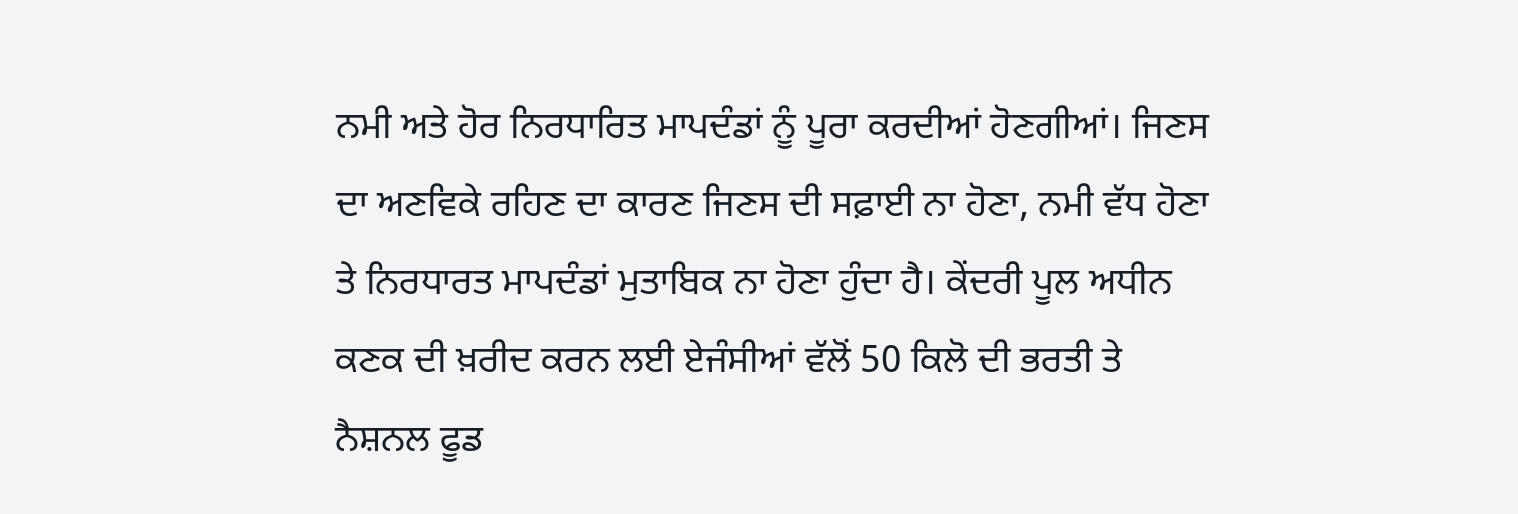ਨਮੀ ਅਤੇ ਹੋਰ ਨਿਰਧਾਰਿਤ ਮਾਪਦੰਡਾਂ ਨੂੰ ਪੂਰਾ ਕਰਦੀਆਂ ਹੋਣਗੀਆਂ। ਜਿਣਸ ਦਾ ਅਣਵਿਕੇ ਰਹਿਣ ਦਾ ਕਾਰਣ ਜਿਣਸ ਦੀ ਸਫ਼ਾਈ ਨਾ ਹੋਣਾ, ਨਮੀ ਵੱਧ ਹੋਣਾ ਤੇ ਨਿਰਧਾਰਤ ਮਾਪਦੰਡਾਂ ਮੁਤਾਬਿਕ ਨਾ ਹੋਣਾ ਹੁੰਦਾ ਹੈ। ਕੇਂਦਰੀ ਪੂਲ ਅਧੀਨ ਕਣਕ ਦੀ ਖ਼ਰੀਦ ਕਰਨ ਲਈ ਏਜੰਸੀਆਂ ਵੱਲੋਂ 50 ਕਿਲੋ ਦੀ ਭਰਤੀ ਤੇ ਨੈਸ਼ਨਲ ਫੂਡ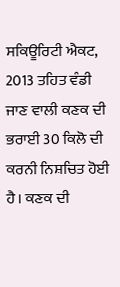ਸਕਿਊਰਿਟੀ ਐਕਟ, 2013 ਤਹਿਤ ਵੰਡੀ ਜਾਣ ਵਾਲੀ ਕਣਕ ਦੀ ਭਰਾਈ 30 ਕਿਲੋ ਦੀ ਕਰਨੀ ਨਿਸ਼ਚਿਤ ਹੋਈ ਹੈ। ਕਣਕ ਦੀ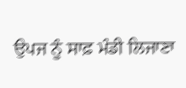ਉਪਜ ਨੂੰ ਸਾਫ਼ ਮੰਡੀ ਲਿਜਾਣਾ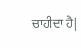ਚਾਹੀਦਾ ਹੈ|